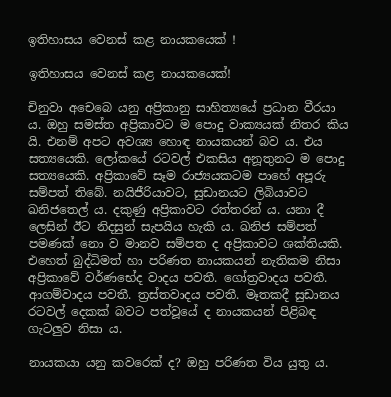ඉතිහාසය වෙනස් කළ නායකයෙක් !

ඉතිහාසය වෙනස් කළ නායකයෙක්!

චිනුවා අචෙබෙ යනු අප්‍රිකානු සාහිත්‍යයේ ප්‍රධාන වීරයා ය. ඔහු සමස්ත අප්‍රිකාවට ම පොදු වාක්‍යයක් නිතර කිය යි. එනම් අපට අවශ්‍ය හොඳ නායකයන් බව ය. එය සත්‍යයෙකි. ලෝකයේ රටවල් එකසිය අනූතුනට ම පොදු සත්‍යයෙකි. අප්‍රිකාවේ සෑම රාජ්‍යයකටම පාහේ අපූරු සම්පත් තිබේ. නයිජීරියාවට, සුඩානයට ලිබියාවට ඛනිජතෙල් ය. දකුණු අප්‍රිකාවට රත්තරන් ය. යනා දී ලෙසින් ඊට නිදසුන් සැපයිය හැකි ය. ඛනිජ සම්පත් පමණක් නො ව මානව සම්පත ද අප්‍රිකාවට ශක්තියකි. එහෙත් බුද්ධිමත් හා පරිණත නායකයන් නැතිකම නිසා අප්‍රිකාවේ වර්ණභේද වාදය පවතී. ගෝත්‍රවාදය පවතී. ආගම්වාදය පවතී. ත්‍රස්තවාදය පවතී. මෑතකදී සුඩානය රටවල් දෙකක් බවට පත්වූයේ ද නායකයන් පිළිබඳ ගැටලුව නිසා ය.

නායකයා යනු කවරෙක් ද? ඔහු පරිණත විය යුතු ය.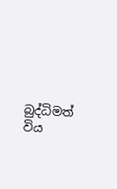බුද්ධිමත් විය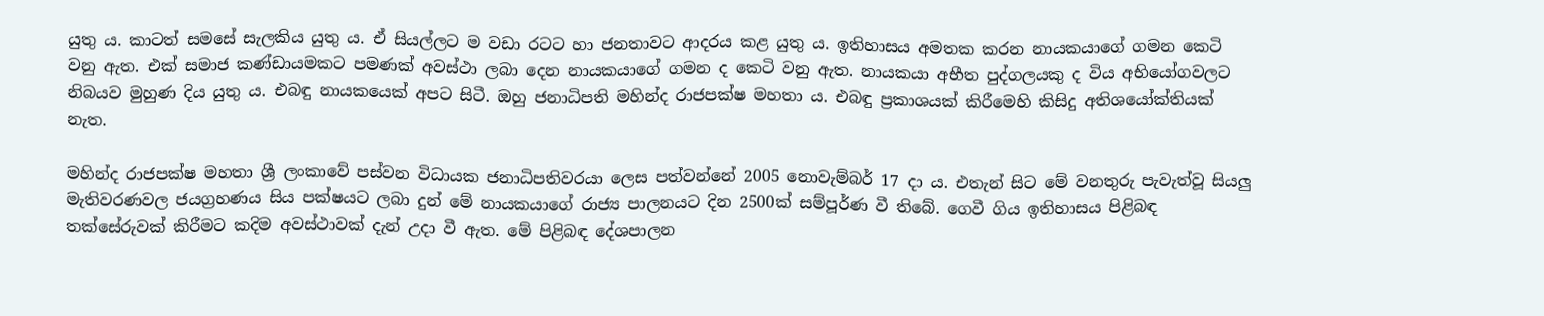යුතු ය. කාටත් සමසේ සැලකිය යුතු ය. ඒ සියල්ලට ම වඩා රටට හා ජනතාවට ආදරය කළ යුතු ය. ඉතිහාසය අමතක කරන නායකයාගේ ගමන කෙටි වනු ඇත. එක් සමාජ කණ්ඩායමකට පමණක් අවස්ථා ලබා දෙන නායකයාගේ ගමන ද කෙටි වනු ඇත. නායකයා අභීත පුද්ගලයකු ද විය අභියෝගවලට නිබයව මුහුණ දිය යුතු ය. එබඳු නායකයෙක් අපට සිටී. ඔහු ජනාධිපති මහින්ද රාජපක්ෂ මහතා ය. එබඳු ප්‍රකාශයක් කිරීමෙහි කිසිදු අතිශයෝක්තියක් නැත.

මහින්ද රාජපක්ෂ මහතා ශ්‍රී ලංකාවේ පස්වන විධායක ජනාධිපතිවරයා ලෙස පත්වන්නේ 2005 නොවැම්බර් 17 දා ය. එතැන් සිට මේ වනතුරු පැවැත්වූ සියලු මැතිවරණවල ජයග්‍රහණය සිය පක්ෂයට ලබා දුන් මේ නායකයාගේ රාජ්‍ය පාලනයට දින 2500ක් සම්පූර්ණ වී තිබේ. ගෙවී ගිය ඉතිහාසය පිළිබඳ තක්සේරුවක් කිරීමට කදිම අවස්ථාවක් දැන් උදා වී ඇත. මේ පිළිබඳ දේශපාලන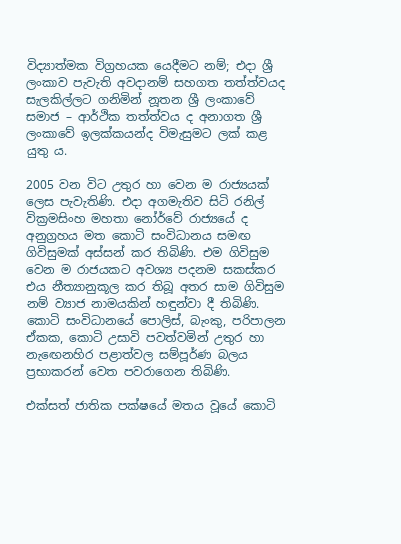විද්‍යාත්මක විග්‍රහයක යෙදීමට නම්; එදා ශ්‍රී ලංකාව පැවැති අවදානම් සහගත තත්ත්වයද සැලකිල්ලට ගනිමින් නූතන ශ්‍රී ලංකාවේ සමාජ – ආර්ථික තත්ත්වය ද අනාගත ශ්‍රී ලංකාවේ ඉලක්කයන්ද විමැසුමට ලක් කළ යුතු ය.

2005 වන විට උතුර හා වෙන ම රාජ්‍යයක් ලෙස පැවැතිණි. එදා අගමැතිව සිටි රනිල් වික්‍රමසිංහ මහතා නෝර්වේ රාජ්‍යයේ ද අනුග්‍රහය මත කොටි සංවිධානය සමඟ ගිවිසුමක් අස්සන් කර තිබිණි. එම ගිවිසුම වෙන ම රාජයකට අවශ්‍ය පදනම සකස්කර එය නීත්‍යානුකූල කර තිබූ අතර සාම ගිවිසුම නම් ව්‍යාජ නාමයකින් හඳුන්වා දී තිබිණි. කොටි සංවිධානයේ පොලිස්, බැංකු, පරිපාලන ඒකක, කොටි උසාවි පවත්වමින් උතුර හා නැඟෙනහිර පළාත්වල සම්පූර්ණ බලය ප්‍රභාකරන් වෙත පවරාගෙන තිබිණි.

එක්සත් ජාතික පක්ෂයේ මතය වූයේ කොටි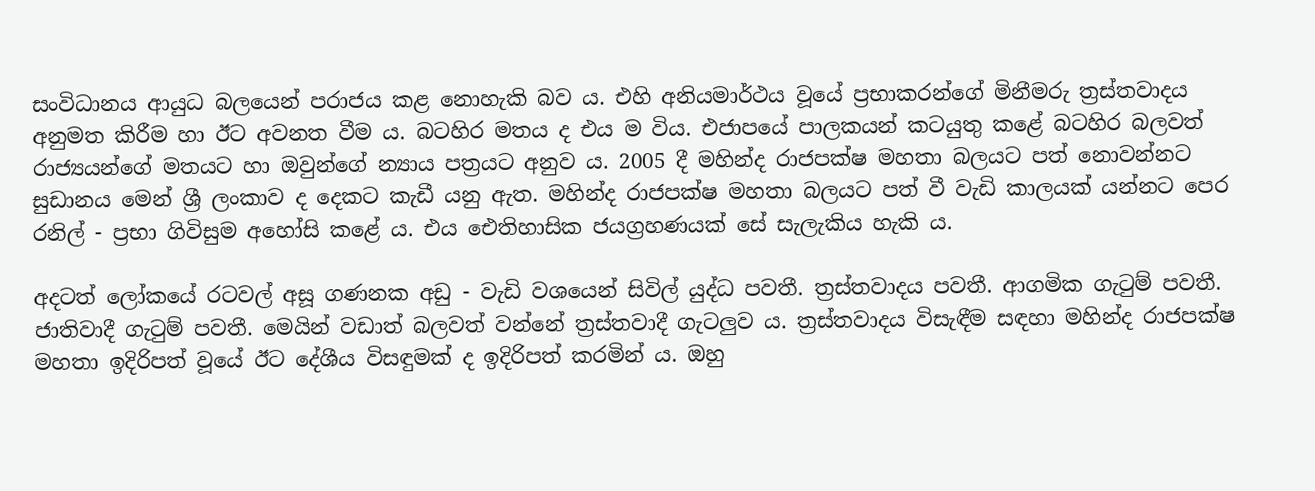සංවිධානය ආයුධ බලයෙන් පරාජය කළ නොහැකි බව ය. එහි අනියමාර්ථය වූයේ ප්‍රභාකරන්ගේ මිනීමරු ත්‍රස්තවාදය අනුමත කිරීම හා ඊට අවනත වීම ය. බටහිර මතය ද එය ම විය. එජාපයේ පාලකයන් කටයුතු කළේ බටහිර බලවත් රාජ්‍යයන්ගේ මතයට හා ඔවුන්ගේ න්‍යාය පත්‍රයට අනුව ය. 2005 දී මහින්ද රාජපක්ෂ මහතා බලයට පත් නොවන්නට සුඩානය මෙන් ශ්‍රී ලංකාව ද දෙකට කැඩී යනු ඇත. මහින්ද රාජපක්ෂ මහතා බලයට පත් වී වැඩි කාලයක් යන්නට පෙර රනිල් - ප්‍රභා ගිවිසුම අහෝසි කළේ ය. එය ඓතිහාසික ජයග්‍රහණයක් සේ සැලැකිය හැකි ය.

අදටත් ලෝකයේ රටවල් අසූ ගණනක අඩු - වැඩි වශයෙන් සිවිල් යුද්ධ පවතී. ත්‍රස්තවාදය පවතී. ආගමික ගැටුම් පවතී. ජාතිවාදී ගැටුම් පවතී. මෙයින් වඩාත් බලවත් වන්නේ ත්‍රස්තවාදී ගැටලුව ය. ත්‍රස්තවාදය විසැඳීම සඳහා මහින්ද රාජපක්ෂ මහතා ඉදිරිපත් වූයේ ඊට දේශීය විසඳුමක් ද ඉදිරිපත් කරමින් ය. ඔහු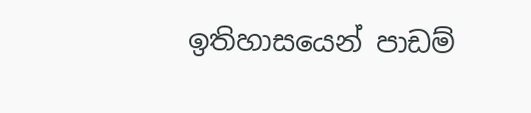ඉතිහාසයෙන් පාඩම්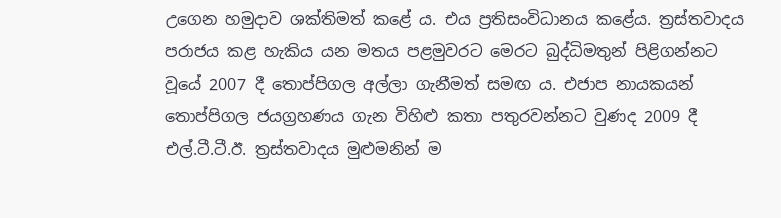උගෙන හමුදාව ශක්තිමත් කළේ ය. එය ප්‍රතිසංවිධානය කළේය. ත්‍රස්තවාදය පරාජය කළ හැකිය යන මතය පළමුවරට මෙරට බුද්ධිමතුන් පිළිගන්නට වූයේ 2007 දී තොප්පිගල අල්ලා ගැනීමත් සමඟ ය. එජාප නායකයන් තොප්පිගල ජයග්‍රහණය ගැන විහිළු කතා පතුරවන්නට වුණද 2009 දී එල්.ටී.ටී.ඊ. ත්‍රස්තවාදය මුළුමනින් ම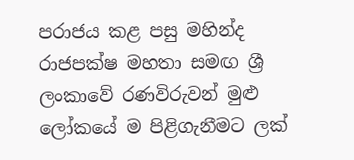පරාජය කළ පසු මහින්ද රාජපක්ෂ මහතා සමඟ ශ්‍රී ලංකාවේ රණවිරුවන් මුළු ලෝකයේ ම පිළිගැනීමට ලක්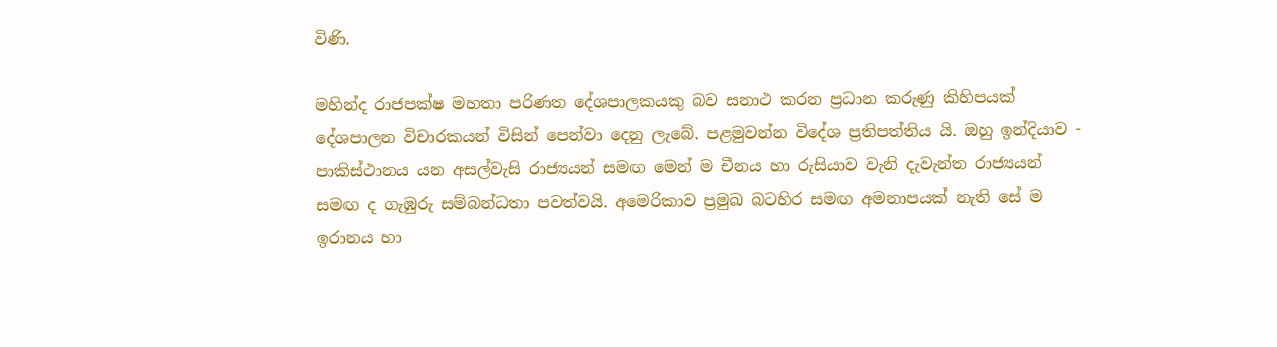විණි.

මහින්ද රාජපක්ෂ මහතා පරිණත දේශපාලකයකු බව සනාථ කරන ප්‍රධාන කරුණු කිහිපයක් දේශපාලන විචාරකයන් විසින් පෙන්වා දෙනු ලැබේ. පළමුවන්න විදේශ ප්‍රතිපත්තිය යි. ඔහු ඉන්දියාව - පාකිස්ථානය යන අසල්වැසි රාජ්‍යයන් සමඟ මෙන් ම චීනය හා රුසියාව වැනි දැවැන්ත රාජ්‍යයන් සමඟ ද ගැඹුරු සම්බන්ධතා පවත්වයි. අමෙරිකාව ප්‍රමුඛ බටහිර සමඟ අමනාපයක් නැති සේ ම ඉරානය හා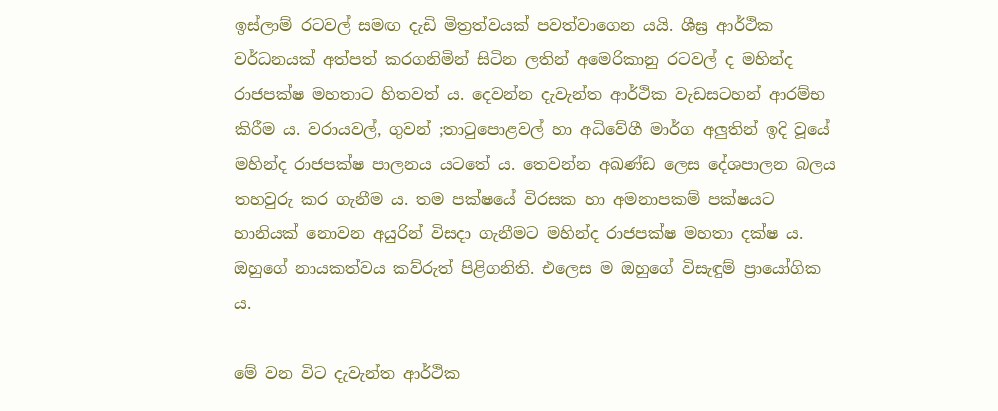ඉස්ලාම් රටවල් සමඟ දැඩි මිත්‍රත්වයක් පවත්වාගෙන යයි. ශීඝ්‍ර ආර්ථික වර්ධනයක් අත්පත් කරගනිමින් සිටින ලතින් අමෙරිකානු රටවල් ද මහින්ද රාජපක්ෂ මහතාට හිතවත් ය. දෙවන්න දැවැන්ත ආර්ථික වැඩසටහන් ආරම්භ කිරීම ය. වරායවල්, ගුවන් ;තාටුපොළවල් හා අධිවේගී මාර්ග අලුතින් ඉදි වූයේ මහින්ද රාජපක්ෂ පාලනය යටතේ ය. තෙවන්න අඛණ්ඩ ලෙස දේශපාලන බලය තහවුරු කර ගැනීම ය. තම පක්ෂයේ විරසක හා අමනාපකම් පක්ෂයට හානියක් නොවන අයුරින් විසදා ගැනීමට මහින්ද රාජපක්ෂ මහතා දක්ෂ ය. ඔහුගේ නායකත්වය කව්රුත් පිළිගනිති. එලෙස ම ඔහුගේ විසැඳුම් ප්‍රායෝගික ය.

මේ වන විට දැවැන්ත ආර්ථික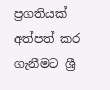ප්‍රගතියක් අත්පත් කර ගැනීමට ශ්‍රී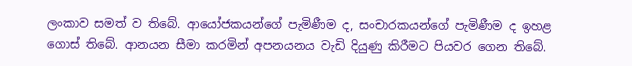ලංකාව සමත් ව තිබේ. ආයෝජකයන්ගේ පැමිණීම ද, සංචාරකයන්ගේ පැමිණීම ද ඉහළ ගොස් තිබේ. ආනයන සීමා කරමින් අපනයනය වැඩි දියුණු කිරීමට පියවර ගෙන තිබේ.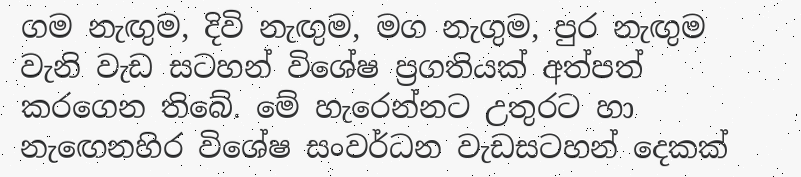ගම නැඟුම, දිවි නැඟුම, මග නැගුම, පුර නැඟුම වැනි වැඩ සටහන් විශේෂ ප්‍රගතියක් අත්පත් කරගෙන තිබේ. මේ හැරෙන්නට උතුරට හා නැඟෙනහිර විශේෂ සංවර්ධන වැඩසටහන් දෙකක්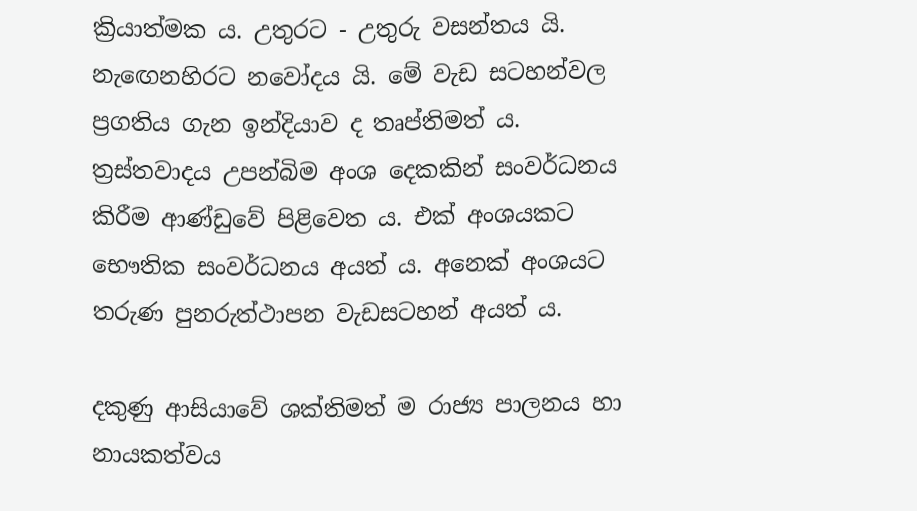ක්‍රියාත්මක ය. උතුරට - උතුරු වසන්තය යි. නැඟෙනහිරට නවෝදය යි. මේ වැඩ සටහන්වල ප්‍රගතිය ගැන ඉන්දියාව ද තෘප්තිමත් ය. ත්‍රස්තවාදය උපන්බිම අංශ දෙකකින් සංවර්ධනය කිරීම ආණ්ඩුවේ පිළිවෙත ය. එක් අංශයකට භෞතික සංවර්ධනය අයත් ය. අනෙක් අංශයට තරුණ පුනරුත්ථාපන වැඩසටහන් අයත් ය.

දකුණු ආසියාවේ ශක්තිමත් ම රාජ්‍ය පාලනය හා නායකත්වය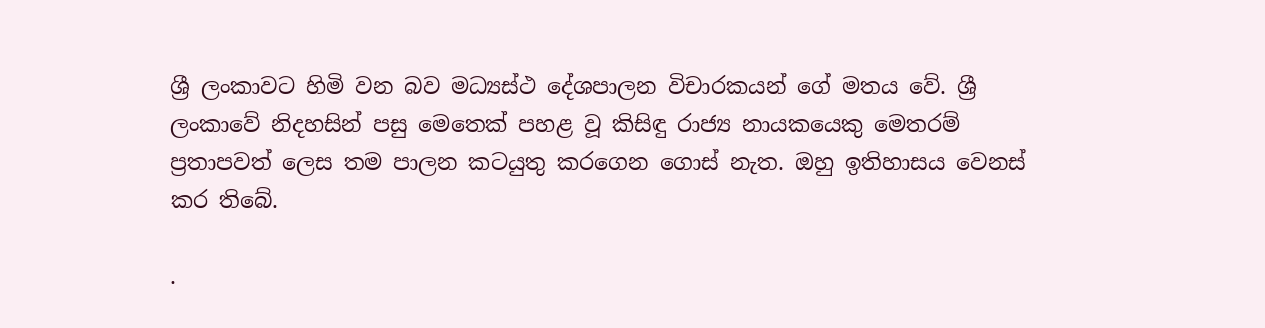ශ්‍රී ලංකාවට හිමි වන බව මධ්‍යස්ථ දේශපාලන විචාරකයන් ගේ මතය වේ. ශ්‍රී ලංකාවේ නිදහසින් පසු මෙතෙක් පහළ වූ කිසිඳු රාජ්‍ය නායකයෙකු මෙතරම් ප්‍රතාපවත් ලෙස තම පාලන කටයුතු කරගෙන ගොස් නැත. ඔහු ඉතිහාසය වෙනස් කර තිබේ.

.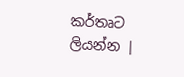කර්තෘට ලියන්න |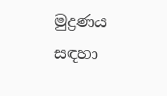මුද්‍රණය සඳහා